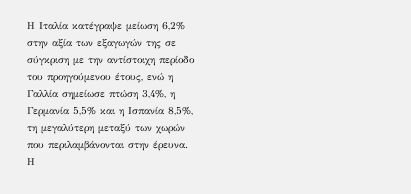Η Ιταλία κατέγραψε μείωση 6,2% στην αξία των εξαγωγών της σε σύγκριση με την αντίστοιχη περίοδο του προηγούμενου έτους, ενώ η Γαλλία σημείωσε πτώση 3,4%, η Γερμανία 5,5% και η Ισπανία 8,5%, τη μεγαλύτερη μεταξύ των χωρών που περιλαμβάνονται στην έρευνα.
Η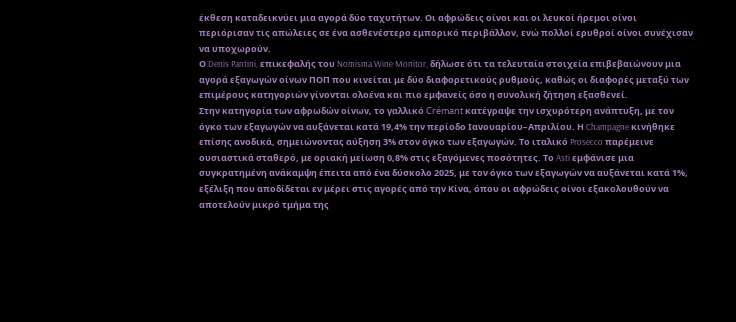έκθεση καταδεικνύει μια αγορά δύο ταχυτήτων. Οι αφρώδεις οίνοι και οι λευκοί ήρεμοι οίνοι περιόρισαν τις απώλειες σε ένα ασθενέστερο εμπορικό περιβάλλον, ενώ πολλοί ερυθροί οίνοι συνέχισαν να υποχωρούν.
Ο Denis Pantini, επικεφαλής του Nomisma Wine Monitor, δήλωσε ότι τα τελευταία στοιχεία επιβεβαιώνουν μια αγορά εξαγωγών οίνων ΠΟΠ που κινείται με δύο διαφορετικούς ρυθμούς, καθώς οι διαφορές μεταξύ των επιμέρους κατηγοριών γίνονται ολοένα και πιο εμφανείς όσο η συνολική ζήτηση εξασθενεί.
Στην κατηγορία των αφρωδών οίνων, το γαλλικό Crémant κατέγραψε την ισχυρότερη ανάπτυξη, με τον όγκο των εξαγωγών να αυξάνεται κατά 19,4% την περίοδο Ιανουαρίου–Απριλίου. Η Champagne κινήθηκε επίσης ανοδικά, σημειώνοντας αύξηση 3% στον όγκο των εξαγωγών. Το ιταλικό Prosecco παρέμεινε ουσιαστικά σταθερό, με οριακή μείωση 0,8% στις εξαγόμενες ποσότητες. Το Asti εμφάνισε μια συγκρατημένη ανάκαμψη έπειτα από ένα δύσκολο 2025, με τον όγκο των εξαγωγών να αυξάνεται κατά 1%, εξέλιξη που αποδίδεται εν μέρει στις αγορές από την Κίνα, όπου οι αφρώδεις οίνοι εξακολουθούν να αποτελούν μικρό τμήμα της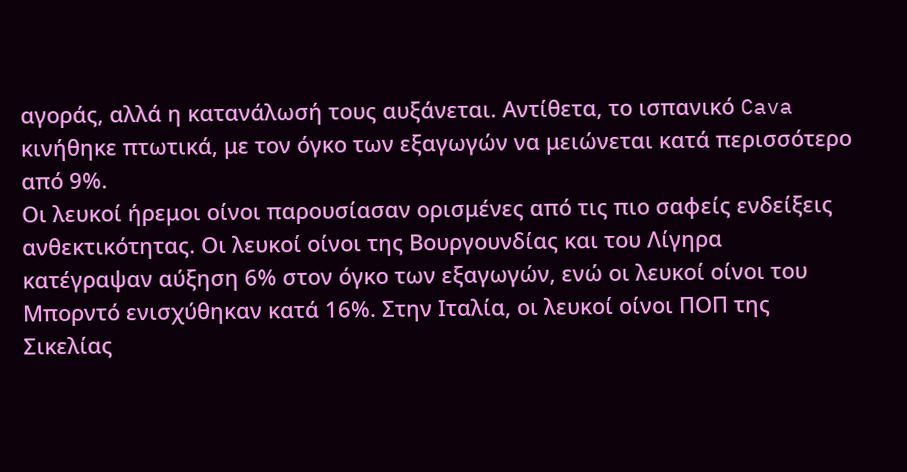αγοράς, αλλά η κατανάλωσή τους αυξάνεται. Αντίθετα, το ισπανικό Cava κινήθηκε πτωτικά, με τον όγκο των εξαγωγών να μειώνεται κατά περισσότερο από 9%.
Οι λευκοί ήρεμοι οίνοι παρουσίασαν ορισμένες από τις πιο σαφείς ενδείξεις ανθεκτικότητας. Οι λευκοί οίνοι της Βουργουνδίας και του Λίγηρα κατέγραψαν αύξηση 6% στον όγκο των εξαγωγών, ενώ οι λευκοί οίνοι του Μπορντό ενισχύθηκαν κατά 16%. Στην Ιταλία, οι λευκοί οίνοι ΠΟΠ της Σικελίας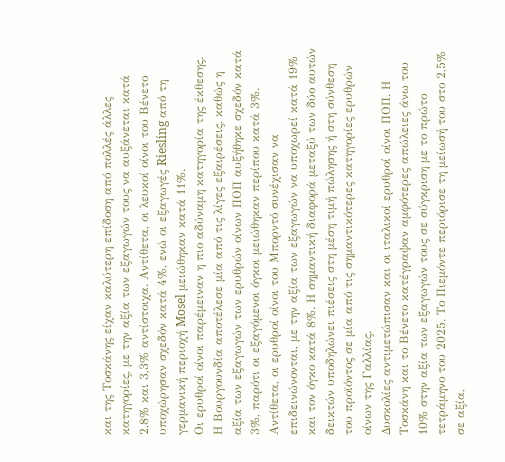και της Τοσκάνης είχαν καλύτερη επίδοση από πολλές άλλες κατηγορίες, με την αξία των εξαγωγών τους να αυξάνεται κατά 2,8% και 3,3% αντίστοιχα. Αντίθετα, οι λευκοί οίνοι του Βένετο υποχώρησαν σχεδόν κατά 4%, ενώ οι εξαγωγές Riesling από τη γερμανική περιοχή Mosel μειώθηκαν κατά 11%.
Οι ερυθροί οίνοι παρέμειναν η πιο αδύναμη κατηγορία της έκθεσης. Η Βουργουνδία αποτέλεσε μία από τις λίγες εξαιρέσεις, καθώς η αξία των εξαγωγών των ερυθρών οίνων ΠΟΠ αυξήθηκε σχεδόν κατά 3%, παρότι οι εξαγόμενοι όγκοι μειώθηκαν περίπου κατά 3%. Αντίθετα, οι ερυθροί οίνοι του Μπορντό συνέχισαν να επιδεινώνονται, με την αξία των εξαγωγών να υποχωρεί κατά 19% και τον όγκο κατά 8%. Η σημαντική διαφορά μεταξύ των δύο αυτών δεικτών υποδηλώνει πιέσεις στη μέση τιμή πώλησης ή στη σύνθεση του προϊόντος σε μία από τις σημαντικότερες κατηγορίες ερυθρών οίνων της Γαλλίας.
Δυσκολίες αντιμετώπισαν και οι ιταλικοί ερυθροί οίνοι ΠΟΠ. Η Τοσκάνη και το Βένετο κατέγραψαν αμφότερες απώλειες άνω του 10% στην αξία των εξαγωγών τους σε σύγκριση με το πρώτο τετράμηνο του 2025. Το Πιεμόντε περιόρισε τη μείωσή του στο 2,5% σε αξία,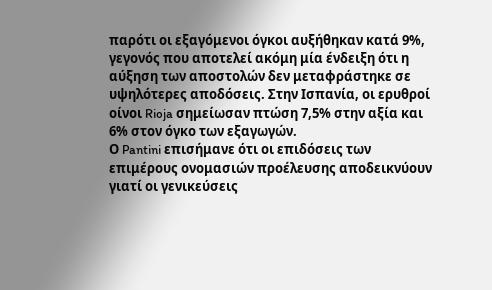παρότι οι εξαγόμενοι όγκοι αυξήθηκαν κατά 9%, γεγονός που αποτελεί ακόμη μία ένδειξη ότι η αύξηση των αποστολών δεν μεταφράστηκε σε υψηλότερες αποδόσεις. Στην Ισπανία, οι ερυθροί οίνοι Rioja σημείωσαν πτώση 7,5% στην αξία και 6% στον όγκο των εξαγωγών.
Ο Pantini επισήμανε ότι οι επιδόσεις των επιμέρους ονομασιών προέλευσης αποδεικνύουν γιατί οι γενικεύσεις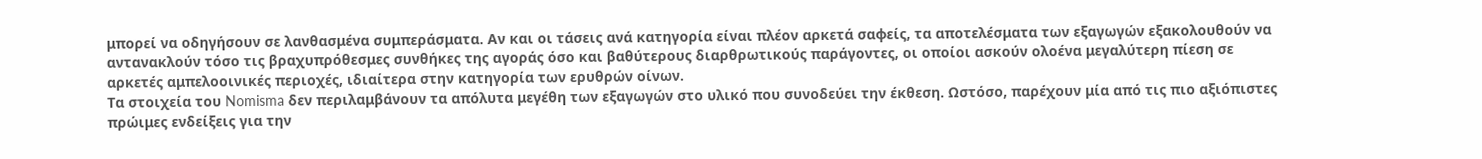μπορεί να οδηγήσουν σε λανθασμένα συμπεράσματα. Αν και οι τάσεις ανά κατηγορία είναι πλέον αρκετά σαφείς, τα αποτελέσματα των εξαγωγών εξακολουθούν να αντανακλούν τόσο τις βραχυπρόθεσμες συνθήκες της αγοράς όσο και βαθύτερους διαρθρωτικούς παράγοντες, οι οποίοι ασκούν ολοένα μεγαλύτερη πίεση σε αρκετές αμπελοοινικές περιοχές, ιδιαίτερα στην κατηγορία των ερυθρών οίνων.
Τα στοιχεία του Nomisma δεν περιλαμβάνουν τα απόλυτα μεγέθη των εξαγωγών στο υλικό που συνοδεύει την έκθεση. Ωστόσο, παρέχουν μία από τις πιο αξιόπιστες πρώιμες ενδείξεις για την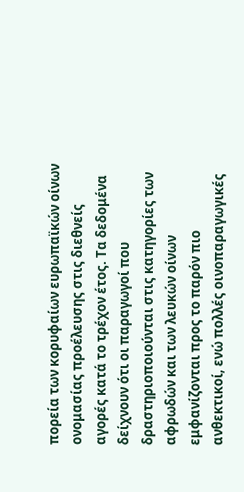πορεία των κορυφαίων ευρωπαϊκών οίνων ονομασίας προέλευσης στις διεθνείς αγορές κατά το τρέχον έτος. Τα δεδομένα δείχνουν ότι οι παραγωγοί που δραστηριοποιούνται στις κατηγορίες των αφρωδών και των λευκών οίνων εμφανίζονται προς το παρόν πιο ανθεκτικοί, ενώ πολλές οινοπαραγωγικές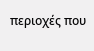περιοχές που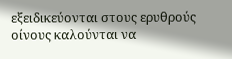εξειδικεύονται στους ερυθρούς οίνους καλούνται να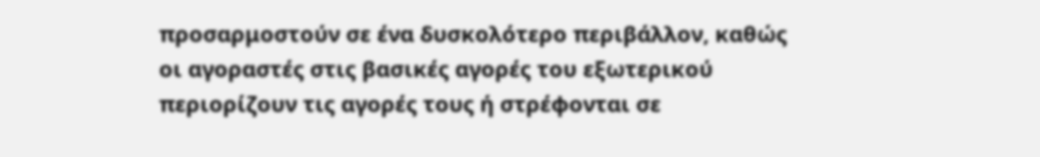προσαρμοστούν σε ένα δυσκολότερο περιβάλλον, καθώς οι αγοραστές στις βασικές αγορές του εξωτερικού περιορίζουν τις αγορές τους ή στρέφονται σε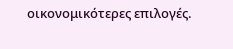οικονομικότερες επιλογές.